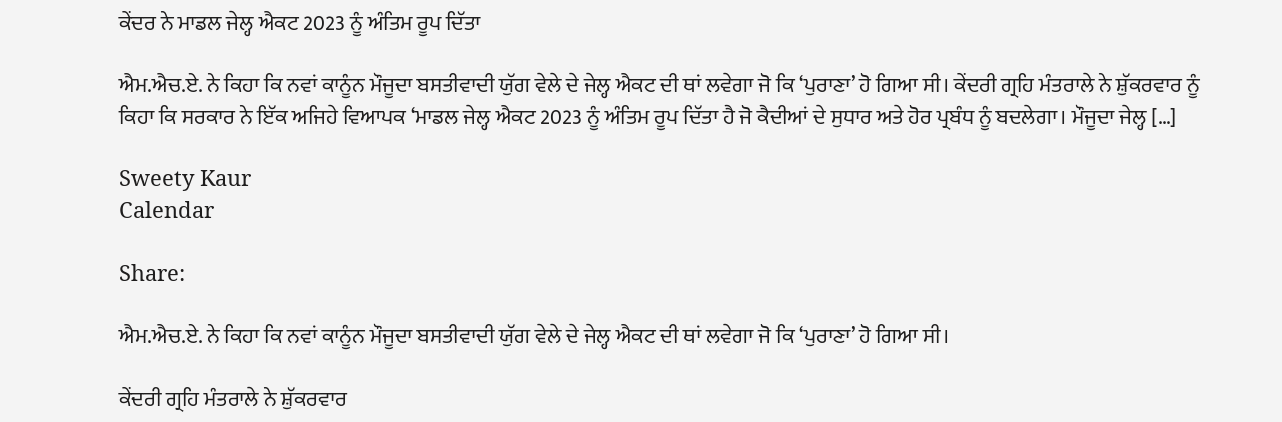ਕੇਂਦਰ ਨੇ ਮਾਡਲ ਜੇਲ੍ਹ ਐਕਟ 2023 ਨੂੰ ਅੰਤਿਮ ਰੂਪ ਦਿੱਤਾ

ਐਮ.ਐਚ.ਏ. ਨੇ ਕਿਹਾ ਕਿ ਨਵਾਂ ਕਾਨੂੰਨ ਮੌਜੂਦਾ ਬਸਤੀਵਾਦੀ ਯੁੱਗ ਵੇਲੇ ਦੇ ਜੇਲ੍ਹ ਐਕਟ ਦੀ ਥਾਂ ਲਵੇਗਾ ਜੋ ਕਿ ‘ਪੁਰਾਣਾ’ ਹੋ ਗਿਆ ਸੀ। ਕੇਂਦਰੀ ਗ੍ਰਹਿ ਮੰਤਰਾਲੇ ਨੇ ਸ਼ੁੱਕਰਵਾਰ ਨੂੰ ਕਿਹਾ ਕਿ ਸਰਕਾਰ ਨੇ ਇੱਕ ਅਜਿਹੇ ਵਿਆਪਕ ‘ਮਾਡਲ ਜੇਲ੍ਹ ਐਕਟ 2023 ਨੂੰ ਅੰਤਿਮ ਰੂਪ ਦਿੱਤਾ ਹੈ ਜੋ ਕੈਦੀਆਂ ਦੇ ਸੁਧਾਰ ਅਤੇ ਹੋਰ ਪ੍ਰਬੰਧ ਨੂੰ ਬਦਲੇਗਾ। ਮੌਜੂਦਾ ਜੇਲ੍ਹ […]

Sweety Kaur
Calendar

Share:

ਐਮ.ਐਚ.ਏ. ਨੇ ਕਿਹਾ ਕਿ ਨਵਾਂ ਕਾਨੂੰਨ ਮੌਜੂਦਾ ਬਸਤੀਵਾਦੀ ਯੁੱਗ ਵੇਲੇ ਦੇ ਜੇਲ੍ਹ ਐਕਟ ਦੀ ਥਾਂ ਲਵੇਗਾ ਜੋ ਕਿ ‘ਪੁਰਾਣਾ’ ਹੋ ਗਿਆ ਸੀ।

ਕੇਂਦਰੀ ਗ੍ਰਹਿ ਮੰਤਰਾਲੇ ਨੇ ਸ਼ੁੱਕਰਵਾਰ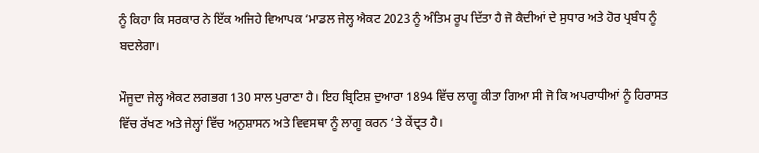ਨੂੰ ਕਿਹਾ ਕਿ ਸਰਕਾਰ ਨੇ ਇੱਕ ਅਜਿਹੇ ਵਿਆਪਕ ‘ਮਾਡਲ ਜੇਲ੍ਹ ਐਕਟ 2023 ਨੂੰ ਅੰਤਿਮ ਰੂਪ ਦਿੱਤਾ ਹੈ ਜੋ ਕੈਦੀਆਂ ਦੇ ਸੁਧਾਰ ਅਤੇ ਹੋਰ ਪ੍ਰਬੰਧ ਨੂੰ ਬਦਲੇਗਾ।

ਮੌਜੂਦਾ ਜੇਲ੍ਹ ਐਕਟ ਲਗਭਗ 130 ਸਾਲ ਪੁਰਾਣਾ ਹੈ। ਇਹ ਬ੍ਰਿਟਿਸ਼ ਦੁਆਰਾ 1894 ਵਿੱਚ ਲਾਗੂ ਕੀਤਾ ਗਿਆ ਸੀ ਜੋ ਕਿ ਅਪਰਾਧੀਆਂ ਨੂੰ ਹਿਰਾਸਤ ਵਿੱਚ ਰੱਖਣ ਅਤੇ ਜੇਲ੍ਹਾਂ ਵਿੱਚ ਅਨੁਸ਼ਾਸਨ ਅਤੇ ਵਿਵਸਥਾ ਨੂੰ ਲਾਗੂ ਕਰਨ ‘ਤੇ ਕੇਂਦ੍ਰਤ ਹੈ।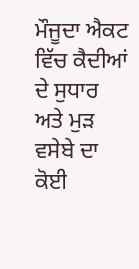ਮੌਜੂਦਾ ਐਕਟ ਵਿੱਚ ਕੈਦੀਆਂ ਦੇ ਸੁਧਾਰ ਅਤੇ ਮੁੜ ਵਸੇਬੇ ਦਾ ਕੋਈ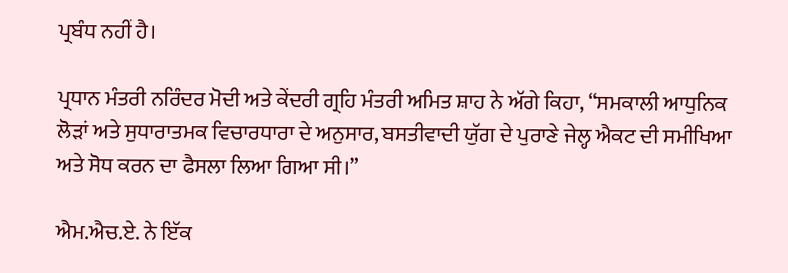ਪ੍ਰਬੰਧ ਨਹੀਂ ਹੈ।

ਪ੍ਰਧਾਨ ਮੰਤਰੀ ਨਰਿੰਦਰ ਮੋਦੀ ਅਤੇ ਕੇਂਦਰੀ ਗ੍ਰਹਿ ਮੰਤਰੀ ਅਮਿਤ ਸ਼ਾਹ ਨੇ ਅੱਗੇ ਕਿਹਾ, “ਸਮਕਾਲੀ ਆਧੁਨਿਕ ਲੋੜਾਂ ਅਤੇ ਸੁਧਾਰਾਤਮਕ ਵਿਚਾਰਧਾਰਾ ਦੇ ਅਨੁਸਾਰ, ਬਸਤੀਵਾਦੀ ਯੁੱਗ ਦੇ ਪੁਰਾਣੇ ਜੇਲ੍ਹ ਐਕਟ ਦੀ ਸਮੀਖਿਆ ਅਤੇ ਸੋਧ ਕਰਨ ਦਾ ਫੈਸਲਾ ਲਿਆ ਗਿਆ ਸੀ।”

ਐਮ.ਐਚ.ਏ. ਨੇ ਇੱਕ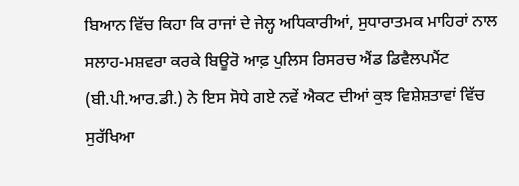ਬਿਆਨ ਵਿੱਚ ਕਿਹਾ ਕਿ ਰਾਜਾਂ ਦੇ ਜੇਲ੍ਹ ਅਧਿਕਾਰੀਆਂ, ਸੁਧਾਰਾਤਮਕ ਮਾਹਿਰਾਂ ਨਾਲ ਸਲਾਹ-ਮਸ਼ਵਰਾ ਕਰਕੇ ਬਿਊਰੋ ਆਫ਼ ਪੁਲਿਸ ਰਿਸਰਚ ਐਂਡ ਡਿਵੈਲਪਮੈਂਟ (ਬੀ.ਪੀ.ਆਰ.ਡੀ.) ਨੇ ਇਸ ਸੋਧੇ ਗਏ ਨਵੇਂ ਐਕਟ ਦੀਆਂ ਕੁਝ ਵਿਸ਼ੇਸ਼ਤਾਵਾਂ ਵਿੱਚ ਸੁਰੱਖਿਆ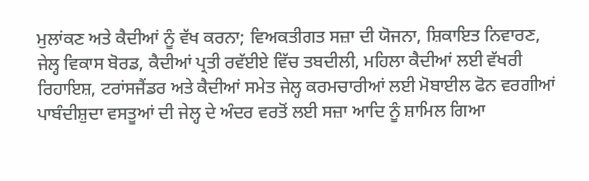ਮੁਲਾਂਕਣ ਅਤੇ ਕੈਦੀਆਂ ਨੂੰ ਵੱਖ ਕਰਨਾ; ਵਿਅਕਤੀਗਤ ਸਜ਼ਾ ਦੀ ਯੋਜਨਾ, ਸ਼ਿਕਾਇਤ ਨਿਵਾਰਣ, ਜੇਲ੍ਹ ਵਿਕਾਸ ਬੋਰਡ, ਕੈਦੀਆਂ ਪ੍ਰਤੀ ਰਵੱਈਏ ਵਿੱਚ ਤਬਦੀਲੀ, ਮਹਿਲਾ ਕੈਦੀਆਂ ਲਈ ਵੱਖਰੀ ਰਿਹਾਇਸ਼, ਟਰਾਂਸਜੈਂਡਰ ਅਤੇ ਕੈਦੀਆਂ ਸਮੇਤ ਜੇਲ੍ਹ ਕਰਮਚਾਰੀਆਂ ਲਈ ਮੋਬਾਈਲ ਫੋਨ ਵਰਗੀਆਂ ਪਾਬੰਦੀਸ਼ੁਦਾ ਵਸਤੂਆਂ ਦੀ ਜੇਲ੍ਹ ਦੇ ਅੰਦਰ ਵਰਤੋਂ ਲਈ ਸਜ਼ਾ ਆਦਿ ਨੂੰ ਸ਼ਾਮਿਲ ਗਿਆ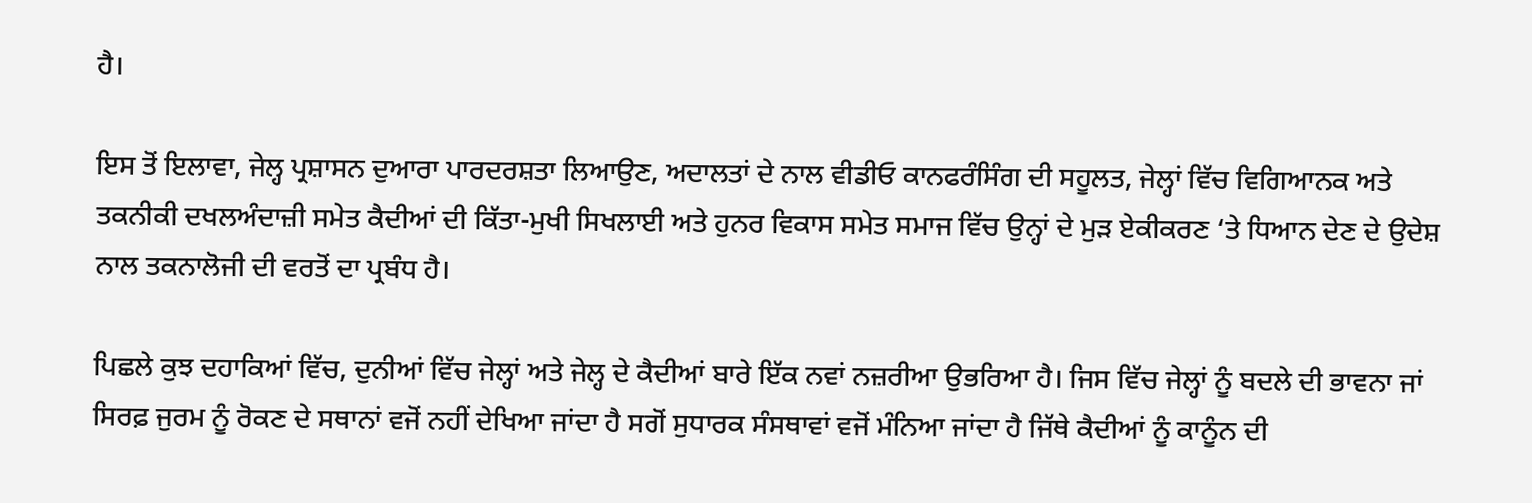ਹੈ।

ਇਸ ਤੋਂ ਇਲਾਵਾ, ਜੇਲ੍ਹ ਪ੍ਰਸ਼ਾਸਨ ਦੁਆਰਾ ਪਾਰਦਰਸ਼ਤਾ ਲਿਆਉਣ, ਅਦਾਲਤਾਂ ਦੇ ਨਾਲ ਵੀਡੀਓ ਕਾਨਫਰੰਸਿੰਗ ਦੀ ਸਹੂਲਤ, ਜੇਲ੍ਹਾਂ ਵਿੱਚ ਵਿਗਿਆਨਕ ਅਤੇ ਤਕਨੀਕੀ ਦਖਲਅੰਦਾਜ਼ੀ ਸਮੇਤ ਕੈਦੀਆਂ ਦੀ ਕਿੱਤਾ-ਮੁਖੀ ਸਿਖਲਾਈ ਅਤੇ ਹੁਨਰ ਵਿਕਾਸ ਸਮੇਤ ਸਮਾਜ ਵਿੱਚ ਉਨ੍ਹਾਂ ਦੇ ਮੁੜ ਏਕੀਕਰਣ ‘ਤੇ ਧਿਆਨ ਦੇਣ ਦੇ ਉਦੇਸ਼ ਨਾਲ ਤਕਨਾਲੋਜੀ ਦੀ ਵਰਤੋਂ ਦਾ ਪ੍ਰਬੰਧ ਹੈ।

ਪਿਛਲੇ ਕੁਝ ਦਹਾਕਿਆਂ ਵਿੱਚ, ਦੁਨੀਆਂ ਵਿੱਚ ਜੇਲ੍ਹਾਂ ਅਤੇ ਜੇਲ੍ਹ ਦੇ ਕੈਦੀਆਂ ਬਾਰੇ ਇੱਕ ਨਵਾਂ ਨਜ਼ਰੀਆ ਉਭਰਿਆ ਹੈ। ਜਿਸ ਵਿੱਚ ਜੇਲ੍ਹਾਂ ਨੂੰ ਬਦਲੇ ਦੀ ਭਾਵਨਾ ਜਾਂ ਸਿਰਫ਼ ਜੁਰਮ ਨੂੰ ਰੋਕਣ ਦੇ ਸਥਾਨਾਂ ਵਜੋਂ ਨਹੀਂ ਦੇਖਿਆ ਜਾਂਦਾ ਹੈ ਸਗੋਂ ਸੁਧਾਰਕ ਸੰਸਥਾਵਾਂ ਵਜੋਂ ਮੰਨਿਆ ਜਾਂਦਾ ਹੈ ਜਿੱਥੇ ਕੈਦੀਆਂ ਨੂੰ ਕਾਨੂੰਨ ਦੀ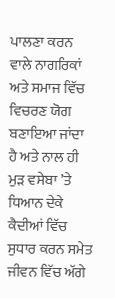ਪਾਲਣਾ ਕਰਨ ਵਾਲੇ ਨਾਗਰਿਕਾਂ ਅਤੇ ਸਮਾਜ ਵਿੱਚ ਵਿਚਰਣ ਯੋਗ ਬਣਾਇਆ ਜਾਂਦਾ ਹੈ ਅਤੇ ਨਾਲ ਹੀ ਮੁੜ ਵਸੇਬਾ ’ਤੇ ਧਿਆਨ ਦੇਕੇ ਕੈਦੀਆਂ ਵਿੱਚ ਸੁਧਾਰ ਕਰਨ ਸਮੇਤ ਜੀਵਨ ਵਿੱਚ ਅੱਗੇ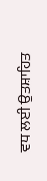ਵਧ ਲਈ ਉਤਸ਼ਾਹਿਤ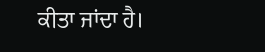ਕੀਤਾ ਜਾਂਦਾ ਹੈ।